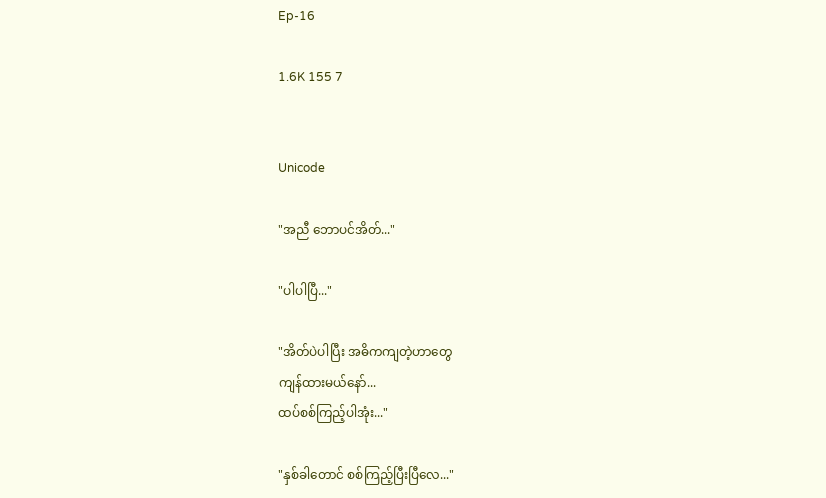Ep-16

1.6K 155 7


Unicode

"အညီ ဘောပင်အိတ်..."

"ပါပါပြီ..."

"အိတ်ပဲပါပြီး အဓိကကျတဲ့ဟာတွေ
ကျန်ထားမယ်နော်...
ထပ်စစ်ကြည့်ပါအုံး..."

"နှစ်ခါတောင် စစ်ကြည့်ပြီးပြီလေ..."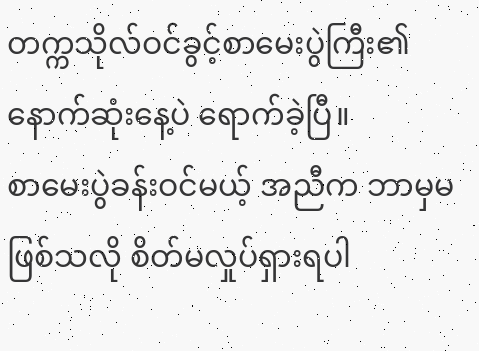တက္ကသိုလ်ဝင်ခွင့်စာမေးပွဲကြီး၏နောက်ဆုံးနေ့ပဲ ရောက်ခဲ့ပြီ။
စာမေးပွဲခန်းဝင်မယ့် အညီက ဘာမှမဖြစ်သလို စိတ်မလှုပ်ရှားရပါ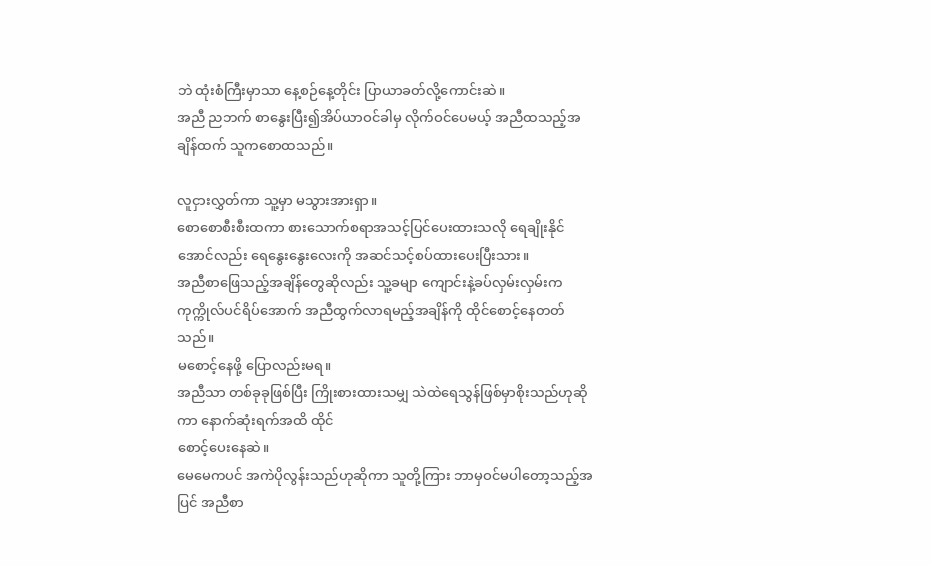ဘဲ ထုံးစံကြီးမှာသာ နေ့စဉ်နေ့တိုင်း ပြာယာခတ်လို့ကောင်းဆဲ။
အညီ ညဘက် စာနွေးပြီး၍အိပ်ယာဝင်ခါမှ လိုက်ဝင်ပေမယ့် အညီထသည့်အချိန်ထက် သူကစောထသည်။

လူငှားလွှတ်ကာ သူ့မှာ မသွားအားရှာ။
စောစောစီးစီးထကာ စားသောက်စရာအသင့်ပြင်ပေးထားသလို ရေချိုးနိုင်အောင်လည်း ရေနွေးနွေးလေးကို အဆင်သင့်စပ်ထားပေးပြီးသား။
အညီစာဖြေသည့်အချိန်တွေဆိုလည်း သူ့ခမျာ ကျောင်းနဲ့ခပ်လှမ်းလှမ်းက ကုက္ကိုလ်ပင်ရိပ်အောက် အညီထွက်လာရမည့်အချိန်ကို ထိုင်စောင့်နေတတ်သည်။
မစောင့်နေဖို့ ပြောလည်းမရ။
အညီသာ တစ်ခုခုဖြစ်ပြီး ကြိုးစားထားသမျှ သဲထဲရေသွန်ဖြစ်မှာစိုးသည်ဟုဆိုကာ နောက်ဆုံးရက်အထိ ထိုင်
စောင့်ပေးနေဆဲ။
မေမေကပင် အကဲပိုလွန်းသည်ဟုဆိုကာ သူတို့ကြား ဘာမှဝင်မပါတော့သည့်အပြင် အညီစာ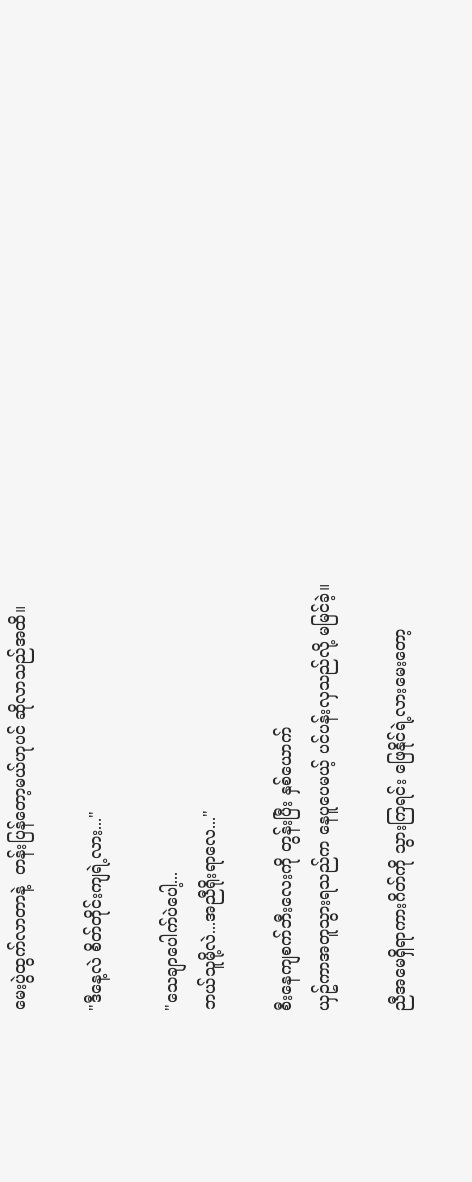မေးပွဲထွက်လာတာနဲ့  တန်းပြန်တော့မယ်ဟုပင် ဆိုလာသည်အထိ။

"ဒီနေ့လဲ စိတ်တိုင်းကျရဲ့လား..."

"သေချာပေါက်ပဲပေါ့...
ဘယ်သူမို့လဲ...အညီရိုးရာလေ..."

စီးနေကျစက်ဘီးလေးကို တွန်းပြီး နှစ်ယောက်
ယှဥ်ကာအတူသွားရသည်က နေပူပေမယ့် ပင်ပန်းလှသည်လို့ မမြင်ခဲ့။

ညီအမေရှိရာကားဂိတ်ကို သွားကြရင်း ဖြေနိုင်ရဲ့လားမေးတော့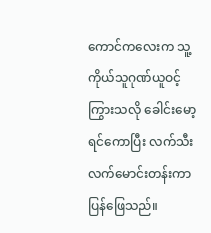ကောင်ကလေးက သူ့ကိုယ်သူဂုဏ်ယူဝင့်ကြွားသလို ခေါင်းမော့ရင်ကောပြီး လက်သီးလက်မောင်းတန်းကာပြန်ဖြေသည်။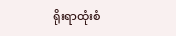ရိုးရာထုံးစံ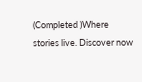(Completed )Where stories live. Discover now